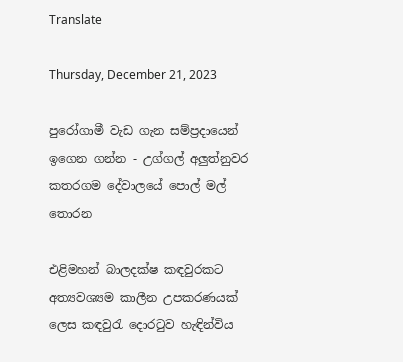Translate

Thursday, December 21, 2023

පුරෝගාමී වැඩ ගැන සම්ප්‍රදායෙන් ඉගෙන ගන්න - උග්ගල් අලුත්නුවර කතරගම දේවාලයේ පොල් මල් තොරන

එළිමහන් බාලදක්ෂ කඳවුරකට අත්‍යවශ්‍යම කාලීන උපකරණයක් ලෙස කඳවුරැ දොරටුව හැඳින්විය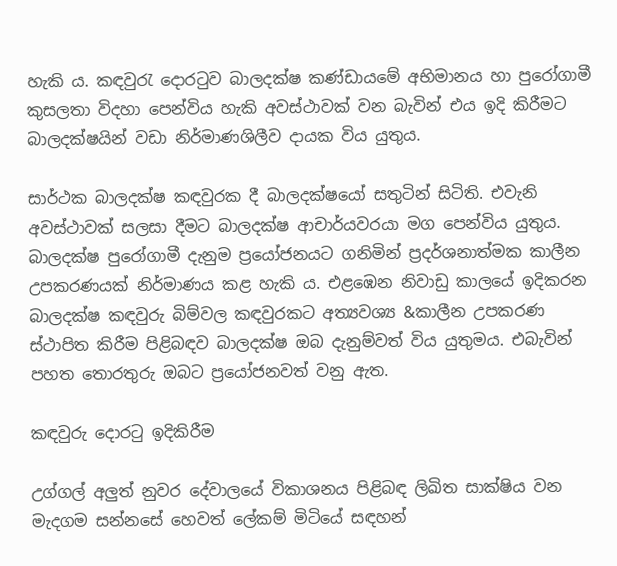හැකි ය. කඳවුරැ දොරටුව බාලදක්ෂ කණ්ඩායමේ අභිමානය හා පුරෝගාමී කුසලතා විදහා පෙන්විය හැකි අවස්ථාවක් වන බැවින් එය ඉදි කිරීමට බාලදක්ෂයින් වඩා නිර්මාණශිලීව දායක විය යුතුය.

සාර්ථක බාලදක්ෂ කඳවුරක දී බාලදක්ෂයෝ සතුටින් සිටිති. එවැනි අවස්ථාවක් සලසා දීමට බාලදක්ෂ ආචාර්යවරයා මග පෙන්විය යුතුය. බාලදක්ෂ පුරෝගාමී දැනුම ප්‍රයෝජනයට ගනිමින් ප්‍රදර්ශනාත්මක කාලීන උපකරණයක් නිර්මාණය කළ හැකි ය. එළඹෙන නිවාඩු කාලයේ ඉදිකරන බාලදක්ෂ කඳවුරු බිම්වල කඳවුරකට අත්‍යවශ්‍ය &කාලීන උපකරණ ස්ථාපිත කිරීම පිළිබඳව බාලදක්ෂ ඔබ දැනුම්වත් විය යුතුමය. එබැවින් පහත තොරතුරු ඔබට ප්‍රයෝජනවත් වනු ඇත.

කඳවුරු දොරටු ඉදිකිරීම

උග්ගල් අලුත් නුවර දේවාලයේ විකාශනය පිළිබඳ ලිඛිත සාක්ෂිය වන මැදගම සන්නසේ හෙවත් ලේකම් මිටියේ සඳහන්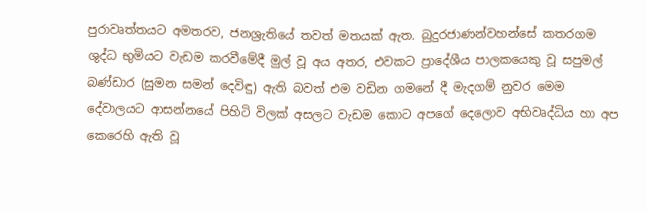පුරාවෘත්තයට අමතරව, ජනශ්‍රැතියේ තවත් මතයක් ඇත. බුදුරජාණන්වහන්සේ කතරගම ශුද්ධ භුමියට වැඩම කරවීමේදී මුල් වූ අය අතර, එවකට ප්‍රාදේශීය පාලකයෙකු වූ සපුමල් බණ්ඩාර (සුමන සමන් දෙවිඳු) ඇති බවත් එම වඩින ගමනේ දී මැදගම් නුවර මෙම දේවාලයට ආසන්නයේ පිහිටි විලක් අසලට වැඩම කොට අපගේ දෙලොව අභිවෘද්ධිය හා අප කෙරෙහි ඇති වූ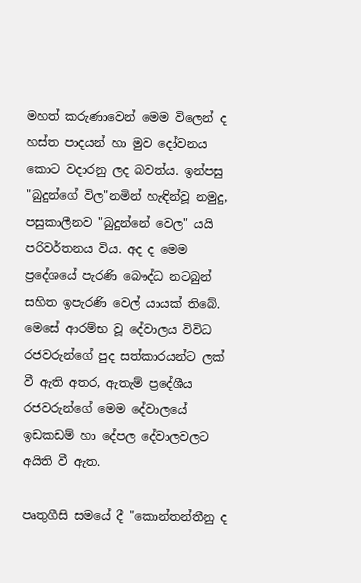මහත් කරුණාවෙන් මෙම විලෙන් ද හස්ත පාදයන් හා මුව දෝවනය කොට වදාරනු ලද බවත්ය. ඉන්පසු "බුදුන්ගේ විල"නමින් හැඳින්වූ නමුදු, පසුකාලීනව "බුදුන්නේ වෙල" යයි පරිවර්තනය විය. අද ද මෙම ප්‍රදේශයේ පැරණි බෞද්ධ නටබුන් සහිත ඉපැරණි වෙල් යායක් තිබේ. මෙසේ ආරම්භ වූ දේවාලය විවිධ රජවරුන්ගේ පුද සත්කාරයන්ට ලක් වී ඇති අතර, ඇතැම් ප්‍රදේශීය රජවරුන්ගේ මෙම දේවාලයේ ඉඩකඩම් හා දේපල දේවාලවලට අයිති වී ඇත.

පෘතුගීසි සමයේ දී "කොන්තන්තීනු ද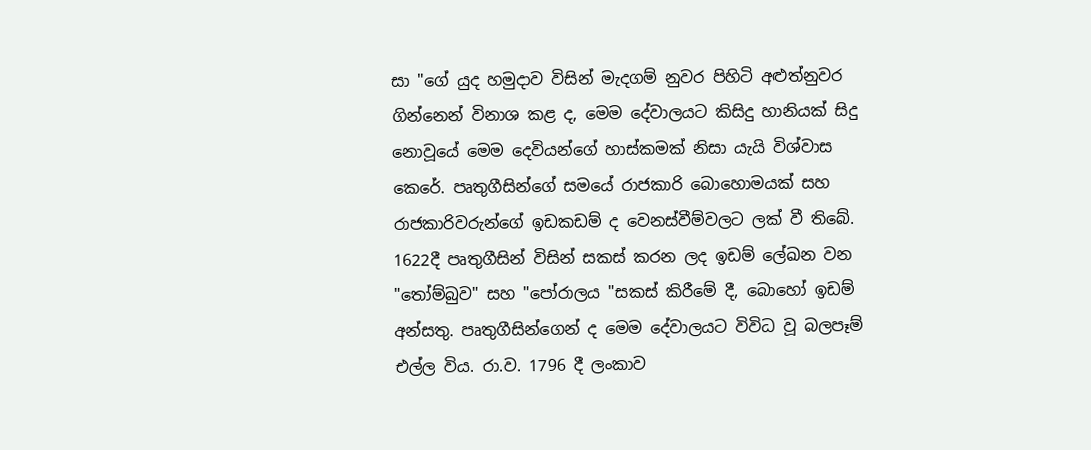සා "ගේ යුද හමුදාව විසින් මැදගම් නුවර පිහිටි අළුත්නුවර ගින්නෙන් විනාශ කළ ද, මෙම දේවාලයට කිසිදු හානියක් සිදු නොවූයේ මෙම දෙවියන්ගේ හාස්කමක් නිසා යැයි විශ්වාස කෙරේ. පෘතුගීසින්ගේ සමයේ රාජකාරි බොහොමයක් සහ රාජකාරිවරුන්ගේ ඉඩකඩම් ද වෙනස්වීම්වලට ලක් වී තිබේ. 1622දී පෘතුගීසින් විසින් සකස් කරන ලද ඉඩම් ලේඛන වන "තෝම්බුව" සහ "පෝරාලය "සකස් කිරීමේ දී, බොහෝ ඉඩම් අන්සතු. පෘතුගීසින්ගෙන් ද මෙම දේවාලයට විවිධ වූ බලපෑම් එල්ල විය. රා.ව. 1796 දී ලංකාව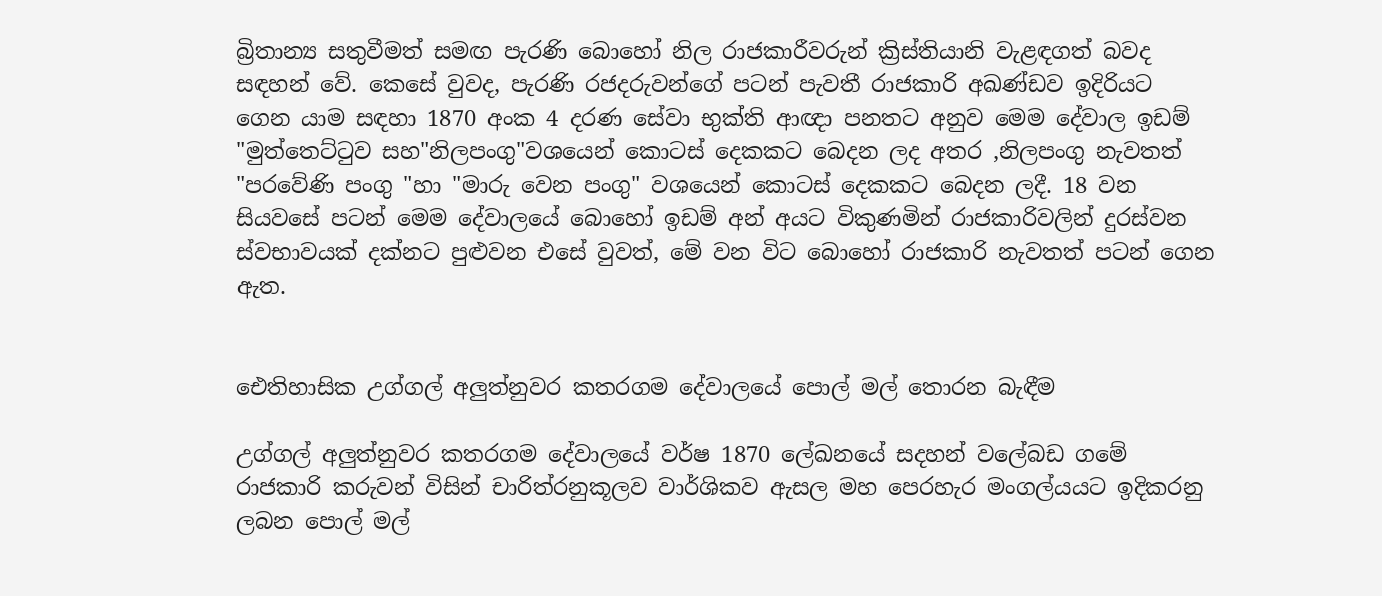බ්‍රිතාන්‍ය සතුවීමත් සමඟ පැරණි බොහෝ නිල රාජකාරීවරුන් ක්‍රිස්තියානි වැළඳගත් බවද සඳහන් වේ. කෙසේ වුවද, පැරණි රජදරුවන්ගේ පටන් පැවතී රාජකාරි අඛණ්ඩව ඉදිරියට ගෙන යාම සඳහා 1870 අංක 4 දරණ සේවා භුක්ති ආඥා පනතට අනුව මෙම දේවාල ඉඩම් "මුත්තෙට්ටුව සහ"නිලපංගු"වශයෙන් කොටස් දෙකකට බෙදන ලද අතර ,නිලපංගු නැවතත් "පරවේණි පංගු "හා "මාරු වෙන පංගු" වශයෙන් කොටස් දෙකකට බෙදන ලදී. 18 වන සියවසේ පටන් මෙම දේවාලයේ බොහෝ ඉඩම් අන් අයට විකුණමින් රාජකාරිවලින් දුරස්වන ස්වභාවයක් දක්නට පුළුවන එසේ වුවත්, මේ වන විට බොහෝ රාජකාරි නැවතත් පටන් ගෙන ඇත.


ඓතිහාසික උග්ගල් අලුත්නුවර කතරගම දේවාලයේ පොල් මල් තොරන බැඳීම

උග්ගල් අලුත්නුවර කතරගම දේවාලයේ වර්ෂ 1870 ලේඛනයේ සදහන් වලේබඩ ගමේ රාජකාරි කරුවන් විසින් චාරිත්රනුකූලව වාර්ශිකව ඇසල මහ පෙරහැර මංගල්යයට ඉදිකරනු ලබන පොල් මල්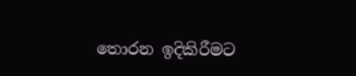තොරන ඉදිකිරීමට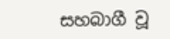සහබාගී වූ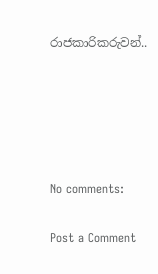රාජකාරිකරුවන්..





No comments:

Post a Comment